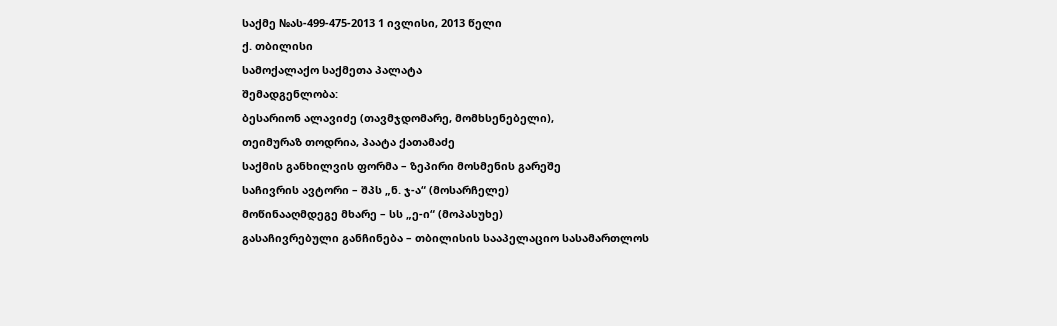საქმე №ას-499-475-2013 1 ივლისი, 2013 წელი
ქ. თბილისი
სამოქალაქო საქმეთა პალატა
შემადგენლობა:
ბესარიონ ალავიძე (თავმჯდომარე, მომხსენებელი),
თეიმურაზ თოდრია, პაატა ქათამაძე
საქმის განხილვის ფორმა – ზეპირი მოსმენის გარეშე
საჩივრის ავტორი – შპს „ნ. ჯ-ა“ (მოსარჩელე)
მოწინააღმდეგე მხარე – სს „ე-ი“ (მოპასუხე)
გასაჩივრებული განჩინება – თბილისის სააპელაციო სასამართლოს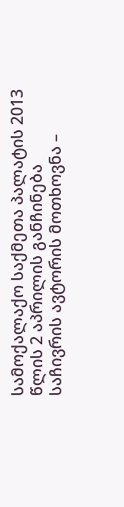სამოქალაქო საქმეთა პალატის 2013 წლის 2 აპრილის განჩინება
საჩივრის ავტორის მოთხოვნა –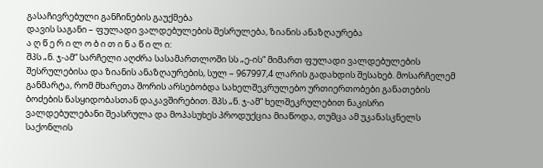გასაჩივრებული განჩინების გაუქმება
დავის საგანი – ფულადი ვალდებულების შესრულება, ზიანის ანაზღაურება
ა ღ წ ე რ ი ლ ო ბ ი თ ი ნ ა წ ი ლ ი:
შპს „ნ. ჯ-ამ“ სარჩელი აღძრა სასამართლოში სს „ე-ის“ მიმართ ფულადი ვალდებულების შესრულებისა და ზიანის ანაზღაურების, სულ – 967997,4 ლარის გადახდის შესახებ. მოსარჩელემ განმარტა, რომ მხარეთა შორის არსებობდა სახელშეკრულებო ურთიერთობები განათების ბოძების ნასყიდობასთან დაკავშირებით. შპს „ნ. ჯ-ამ“ ხელშეკრულებით ნაკისრი ვალდებულებანი შეასრულა და მოპასუხეს პროდუქცია მიაწოდა, თუმცა ამ უკანასკნელს საქონლის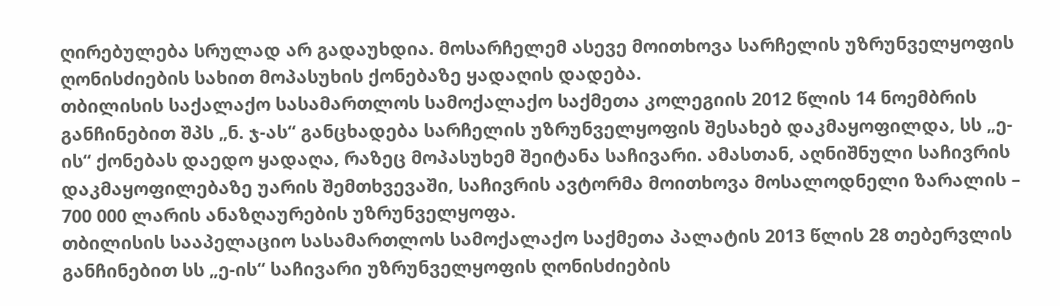ღირებულება სრულად არ გადაუხდია. მოსარჩელემ ასევე მოითხოვა სარჩელის უზრუნველყოფის ღონისძიების სახით მოპასუხის ქონებაზე ყადაღის დადება.
თბილისის საქალაქო სასამართლოს სამოქალაქო საქმეთა კოლეგიის 2012 წლის 14 ნოემბრის განჩინებით შპს „ნ. ჯ-ას“ განცხადება სარჩელის უზრუნველყოფის შესახებ დაკმაყოფილდა, სს „ე-ის“ ქონებას დაედო ყადაღა, რაზეც მოპასუხემ შეიტანა საჩივარი. ამასთან, აღნიშნული საჩივრის დაკმაყოფილებაზე უარის შემთხვევაში, საჩივრის ავტორმა მოითხოვა მოსალოდნელი ზარალის – 700 000 ლარის ანაზღაურების უზრუნველყოფა.
თბილისის სააპელაციო სასამართლოს სამოქალაქო საქმეთა პალატის 2013 წლის 28 თებერვლის განჩინებით სს „ე-ის“ საჩივარი უზრუნველყოფის ღონისძიების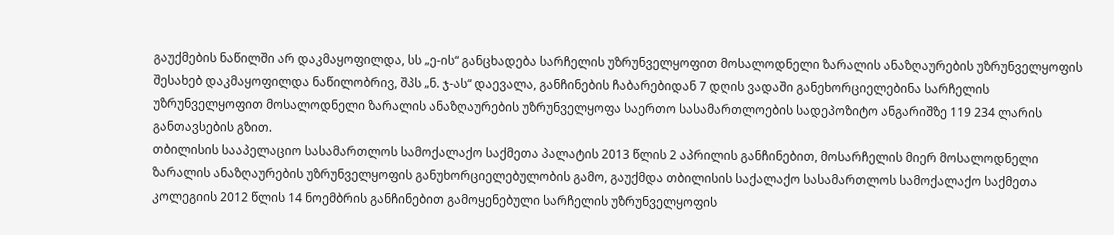გაუქმების ნაწილში არ დაკმაყოფილდა, სს „ე-ის“ განცხადება სარჩელის უზრუნველყოფით მოსალოდნელი ზარალის ანაზღაურების უზრუნველყოფის შესახებ დაკმაყოფილდა ნაწილობრივ, შპს „ნ. ჯ-ას“ დაევალა, განჩინების ჩაბარებიდან 7 დღის ვადაში განეხორციელებინა სარჩელის უზრუნველყოფით მოსალოდნელი ზარალის ანაზღაურების უზრუნველყოფა საერთო სასამართლოების სადეპოზიტო ანგარიშზე 119 234 ლარის განთავსების გზით.
თბილისის სააპელაციო სასამართლოს სამოქალაქო საქმეთა პალატის 2013 წლის 2 აპრილის განჩინებით, მოსარჩელის მიერ მოსალოდნელი ზარალის ანაზღაურების უზრუნველყოფის განუხორციელებულობის გამო, გაუქმდა თბილისის საქალაქო სასამართლოს სამოქალაქო საქმეთა კოლეგიის 2012 წლის 14 ნოემბრის განჩინებით გამოყენებული სარჩელის უზრუნველყოფის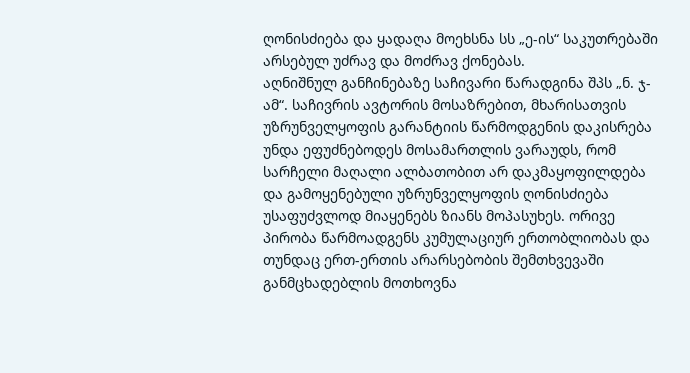ღონისძიება და ყადაღა მოეხსნა სს „ე-ის“ საკუთრებაში არსებულ უძრავ და მოძრავ ქონებას.
აღნიშნულ განჩინებაზე საჩივარი წარადგინა შპს „ნ. ჯ-ამ“. საჩივრის ავტორის მოსაზრებით, მხარისათვის უზრუნველყოფის გარანტიის წარმოდგენის დაკისრება უნდა ეფუძნებოდეს მოსამართლის ვარაუდს, რომ სარჩელი მაღალი ალბათობით არ დაკმაყოფილდება და გამოყენებული უზრუნველყოფის ღონისძიება უსაფუძვლოდ მიაყენებს ზიანს მოპასუხეს. ორივე პირობა წარმოადგენს კუმულაციურ ერთობლიობას და თუნდაც ერთ-ერთის არარსებობის შემთხვევაში განმცხადებლის მოთხოვნა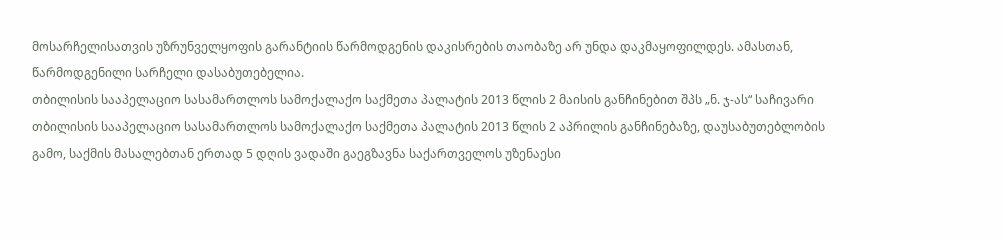მოსარჩელისათვის უზრუნველყოფის გარანტიის წარმოდგენის დაკისრების თაობაზე არ უნდა დაკმაყოფილდეს. ამასთან, წარმოდგენილი სარჩელი დასაბუთებელია.
თბილისის სააპელაციო სასამართლოს სამოქალაქო საქმეთა პალატის 2013 წლის 2 მაისის განჩინებით შპს „ნ. ჯ-ას“ საჩივარი თბილისის სააპელაციო სასამართლოს სამოქალაქო საქმეთა პალატის 2013 წლის 2 აპრილის განჩინებაზე, დაუსაბუთებლობის გამო, საქმის მასალებთან ერთად 5 დღის ვადაში გაეგზავნა საქართველოს უზენაესი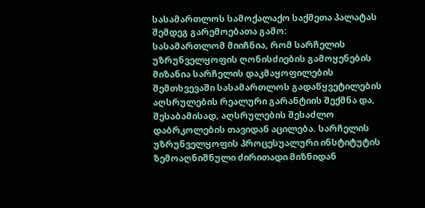სასამართლოს სამოქალაქო საქმეთა პალატას შემდეგ გარემოებათა გამო:
სასამართლომ მიიჩნია, რომ სარჩელის უზრუნველყოფის ღონისძიების გამოყენების მიზანია სარჩელის დაკმაყოფილების შემთხვევაში სასამართლოს გადაწყვეტილების აღსრულების რეალური გარანტიის შექმნა და, შესაბამისად, აღსრულების შესაძლო დაბრკოლების თავიდან აცილება. სარჩელის უზრუნველყოფის პროცესუალური ინსტიტუტის ზემოაღნიშნული ძირითადი მიზნიდან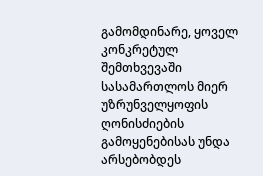გამომდინარე, ყოველ კონკრეტულ შემთხვევაში სასამართლოს მიერ უზრუნველყოფის ღონისძიების გამოყენებისას უნდა არსებობდეს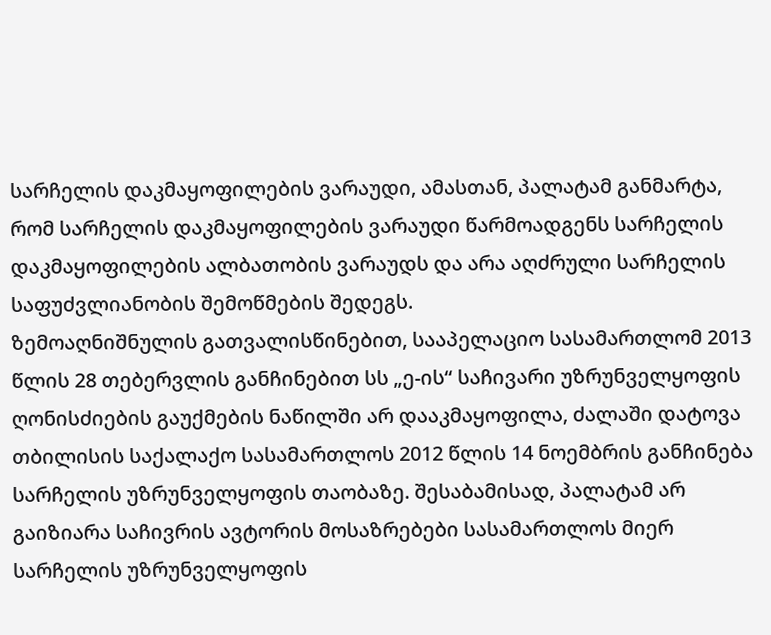სარჩელის დაკმაყოფილების ვარაუდი, ამასთან, პალატამ განმარტა, რომ სარჩელის დაკმაყოფილების ვარაუდი წარმოადგენს სარჩელის დაკმაყოფილების ალბათობის ვარაუდს და არა აღძრული სარჩელის საფუძვლიანობის შემოწმების შედეგს.
ზემოაღნიშნულის გათვალისწინებით, სააპელაციო სასამართლომ 2013 წლის 28 თებერვლის განჩინებით სს „ე-ის“ საჩივარი უზრუნველყოფის ღონისძიების გაუქმების ნაწილში არ დააკმაყოფილა, ძალაში დატოვა თბილისის საქალაქო სასამართლოს 2012 წლის 14 ნოემბრის განჩინება სარჩელის უზრუნველყოფის თაობაზე. შესაბამისად, პალატამ არ გაიზიარა საჩივრის ავტორის მოსაზრებები სასამართლოს მიერ სარჩელის უზრუნველყოფის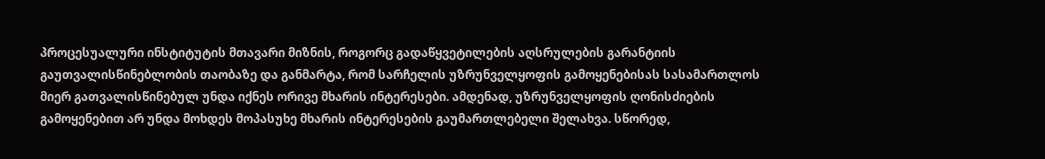პროცესუალური ინსტიტუტის მთავარი მიზნის, როგორც გადაწყვეტილების აღსრულების გარანტიის გაუთვალისწინებლობის თაობაზე და განმარტა, რომ სარჩელის უზრუნველყოფის გამოყენებისას სასამართლოს მიერ გათვალისწინებულ უნდა იქნეს ორივე მხარის ინტერესები. ამდენად, უზრუნველყოფის ღონისძიების გამოყენებით არ უნდა მოხდეს მოპასუხე მხარის ინტერესების გაუმართლებელი შელახვა. სწორედ,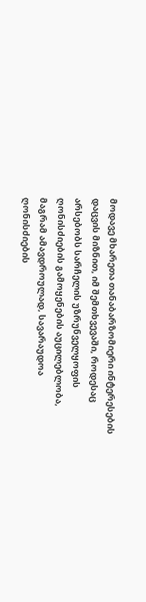მოდავე მხარეთა თანაბარზომიერი ინტერესების დაცვის მიზნით, იმ შემთხვევაში, როდესაც არსებობს სარჩელის უზრუნველყოფის ღონისძიების გამოყენების აუცილებლობა, მაგრამ ამავდროულად, სავარაუდოა ღონისძიების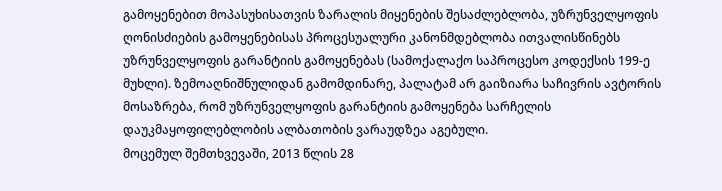გამოყენებით მოპასუხისათვის ზარალის მიყენების შესაძლებლობა, უზრუნველყოფის ღონისძიების გამოყენებისას პროცესუალური კანონმდებლობა ითვალისწინებს უზრუნველყოფის გარანტიის გამოყენებას (სამოქალაქო საპროცესო კოდექსის 199-ე მუხლი). ზემოაღნიშნულიდან გამომდინარე, პალატამ არ გაიზიარა საჩივრის ავტორის მოსაზრება, რომ უზრუნველყოფის გარანტიის გამოყენება სარჩელის დაუკმაყოფილებლობის ალბათობის ვარაუდზეა აგებული.
მოცემულ შემთხვევაში, 2013 წლის 28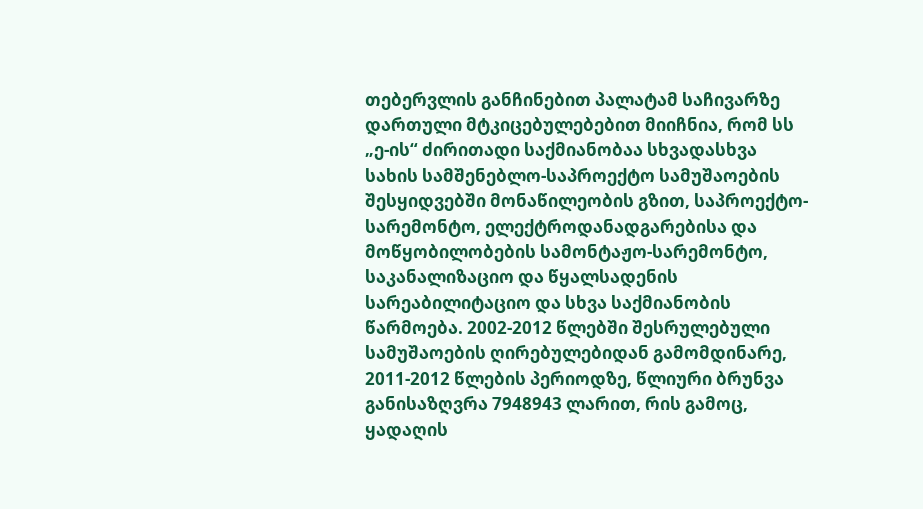თებერვლის განჩინებით პალატამ საჩივარზე დართული მტკიცებულებებით მიიჩნია, რომ სს „ე-ის“ ძირითადი საქმიანობაა სხვადასხვა სახის სამშენებლო-საპროექტო სამუშაოების შესყიდვებში მონაწილეობის გზით, საპროექტო-სარემონტო, ელექტროდანადგარებისა და მოწყობილობების სამონტაჟო-სარემონტო, საკანალიზაციო და წყალსადენის სარეაბილიტაციო და სხვა საქმიანობის წარმოება. 2002-2012 წლებში შესრულებული სამუშაოების ღირებულებიდან გამომდინარე, 2011-2012 წლების პერიოდზე, წლიური ბრუნვა განისაზღვრა 7948943 ლარით, რის გამოც, ყადაღის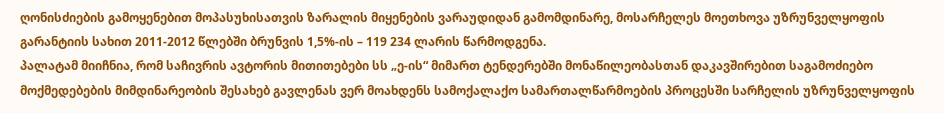ღონისძიების გამოყენებით მოპასუხისათვის ზარალის მიყენების ვარაუდიდან გამომდინარე, მოსარჩელეს მოეთხოვა უზრუნველყოფის გარანტიის სახით 2011-2012 წლებში ბრუნვის 1,5%-ის – 119 234 ლარის წარმოდგენა.
პალატამ მიიჩნია, რომ საჩივრის ავტორის მითითებები სს „ე-ის“ მიმართ ტენდერებში მონაწილეობასთან დაკავშირებით საგამოძიებო მოქმედებების მიმდინარეობის შესახებ გავლენას ვერ მოახდენს სამოქალაქო სამართალწარმოების პროცესში სარჩელის უზრუნველყოფის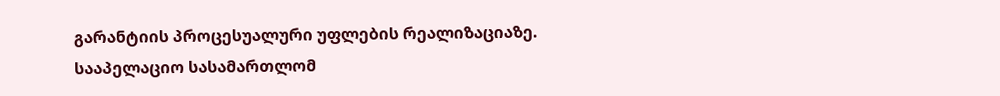გარანტიის პროცესუალური უფლების რეალიზაციაზე.
სააპელაციო სასამართლომ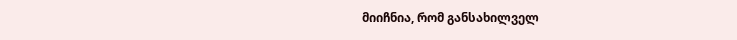მიიჩნია, რომ განსახილველ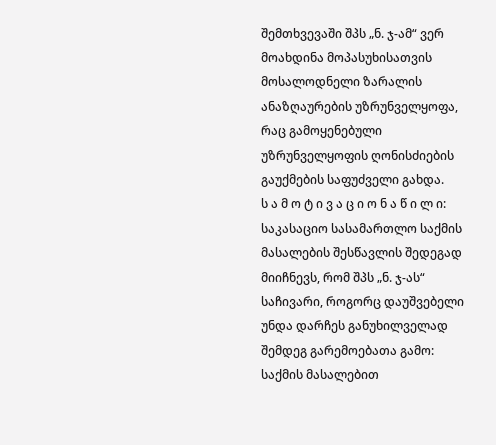შემთხვევაში შპს „ნ. ჯ-ამ“ ვერ მოახდინა მოპასუხისათვის მოსალოდნელი ზარალის ანაზღაურების უზრუნველყოფა, რაც გამოყენებული უზრუნველყოფის ღონისძიების გაუქმების საფუძველი გახდა.
ს ა მ ო ტ ი ვ ა ც ი ო ნ ა წ ი ლ ი:
საკასაციო სასამართლო საქმის მასალების შესწავლის შედეგად მიიჩნევს, რომ შპს „ნ. ჯ-ას“ საჩივარი, როგორც დაუშვებელი უნდა დარჩეს განუხილველად შემდეგ გარემოებათა გამო:
საქმის მასალებით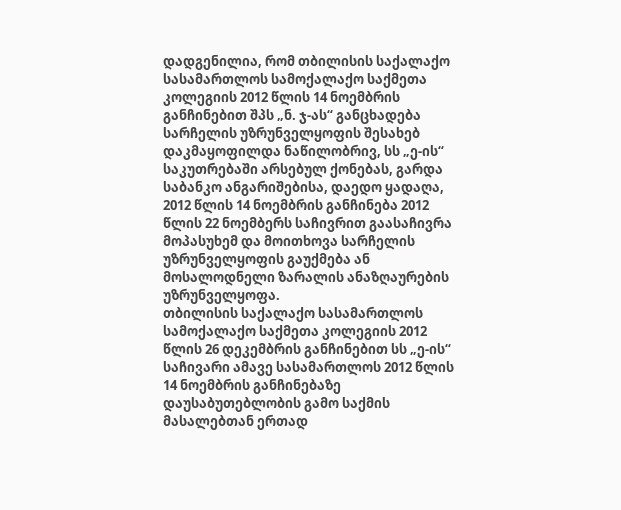დადგენილია, რომ თბილისის საქალაქო სასამართლოს სამოქალაქო საქმეთა კოლეგიის 2012 წლის 14 ნოემბრის განჩინებით შპს „ნ. ჯ-ას“ განცხადება სარჩელის უზრუნველყოფის შესახებ დაკმაყოფილდა ნაწილობრივ, სს „ე-ის“ საკუთრებაში არსებულ ქონებას, გარდა საბანკო ანგარიშებისა, დაედო ყადაღა,
2012 წლის 14 ნოემბრის განჩინება 2012 წლის 22 ნოემბერს საჩივრით გაასაჩივრა მოპასუხემ და მოითხოვა სარჩელის უზრუნველყოფის გაუქმება ან მოსალოდნელი ზარალის ანაზღაურების უზრუნველყოფა.
თბილისის საქალაქო სასამართლოს სამოქალაქო საქმეთა კოლეგიის 2012 წლის 26 დეკემბრის განჩინებით სს „ე-ის“ საჩივარი ამავე სასამართლოს 2012 წლის 14 ნოემბრის განჩინებაზე დაუსაბუთებლობის გამო საქმის მასალებთან ერთად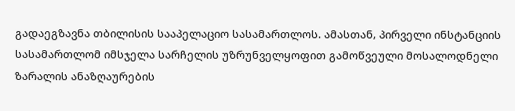გადაეგზავნა თბილისის სააპელაციო სასამართლოს. ამასთან, პირველი ინსტანციის სასამართლომ იმსჯელა სარჩელის უზრუნველყოფით გამოწვეული მოსალოდნელი ზარალის ანაზღაურების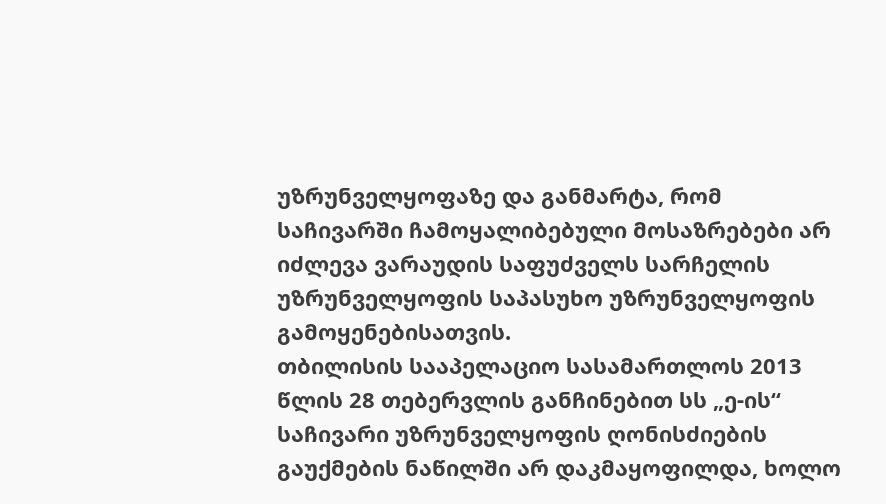უზრუნველყოფაზე და განმარტა, რომ საჩივარში ჩამოყალიბებული მოსაზრებები არ იძლევა ვარაუდის საფუძველს სარჩელის უზრუნველყოფის საპასუხო უზრუნველყოფის გამოყენებისათვის.
თბილისის სააპელაციო სასამართლოს 2013 წლის 28 თებერვლის განჩინებით სს „ე-ის“ საჩივარი უზრუნველყოფის ღონისძიების გაუქმების ნაწილში არ დაკმაყოფილდა, ხოლო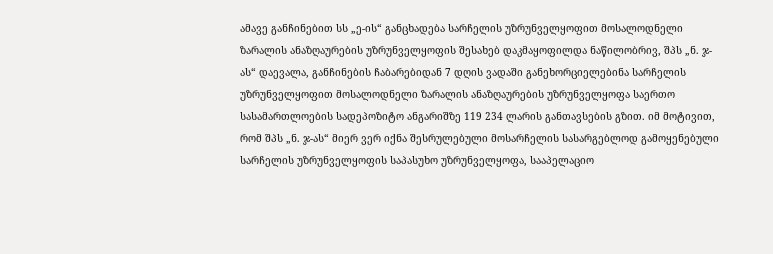ამავე განჩინებით სს „ე-ის“ განცხადება სარჩელის უზრუნველყოფით მოსალოდნელი ზარალის ანაზღაურების უზრუნველყოფის შესახებ დაკმაყოფილდა ნაწილობრივ, შპს „ნ. ჯ-ას“ დაევალა, განჩინების ჩაბარებიდან 7 დღის ვადაში განეხორციელებინა სარჩელის უზრუნველყოფით მოსალოდნელი ზარალის ანაზღაურების უზრუნველყოფა საერთო სასამართლოების სადეპოზიტო ანგარიშზე 119 234 ლარის განთავსების გზით. იმ მოტივით, რომ შპს „ნ. ჯ-ას“ მიერ ვერ იქნა შესრულებული მოსარჩელის სასარგებლოდ გამოყენებული სარჩელის უზრუნველყოფის საპასუხო უზრუნველყოფა, სააპელაციო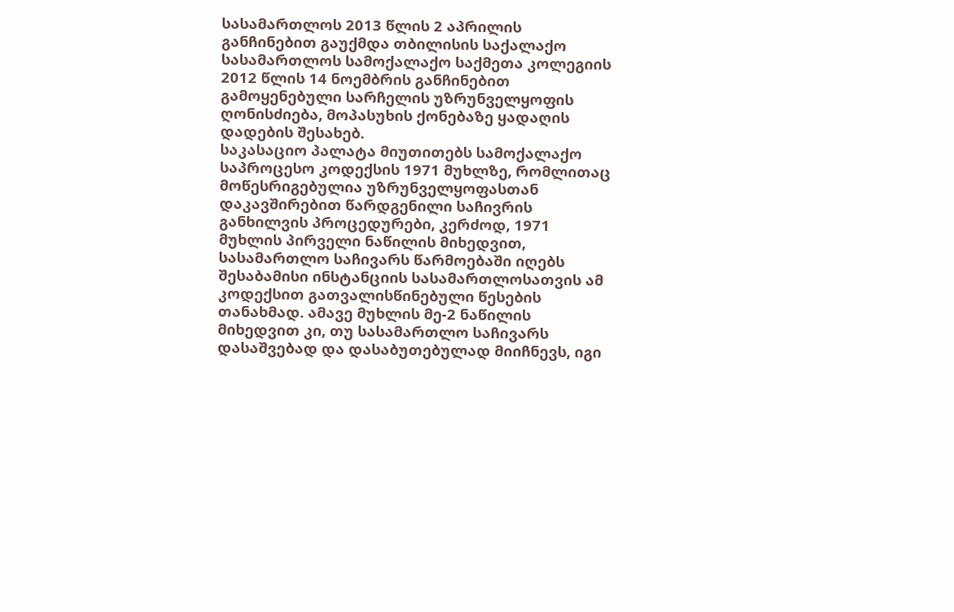სასამართლოს 2013 წლის 2 აპრილის განჩინებით გაუქმდა თბილისის საქალაქო სასამართლოს სამოქალაქო საქმეთა კოლეგიის 2012 წლის 14 ნოემბრის განჩინებით გამოყენებული სარჩელის უზრუნველყოფის ღონისძიება, მოპასუხის ქონებაზე ყადაღის დადების შესახებ.
საკასაციო პალატა მიუთითებს სამოქალაქო საპროცესო კოდექსის 1971 მუხლზე, რომლითაც მოწესრიგებულია უზრუნველყოფასთან დაკავშირებით წარდგენილი საჩივრის განხილვის პროცედურები, კერძოდ, 1971 მუხლის პირველი ნაწილის მიხედვით, სასამართლო საჩივარს წარმოებაში იღებს შესაბამისი ინსტანციის სასამართლოსათვის ამ კოდექსით გათვალისწინებული წესების თანახმად. ამავე მუხლის მე-2 ნაწილის მიხედვით კი, თუ სასამართლო საჩივარს დასაშვებად და დასაბუთებულად მიიჩნევს, იგი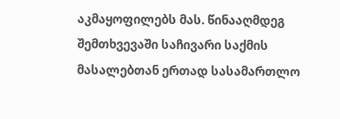აკმაყოფილებს მას. წინააღმდეგ შემთხვევაში საჩივარი საქმის მასალებთან ერთად სასამართლო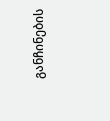განჩინების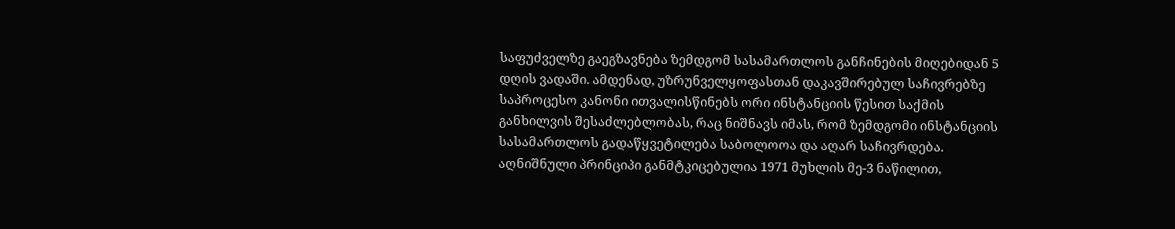საფუძველზე გაეგზავნება ზემდგომ სასამართლოს განჩინების მიღებიდან 5 დღის ვადაში. ამდენად, უზრუნველყოფასთან დაკავშირებულ საჩივრებზე საპროცესო კანონი ითვალისწინებს ორი ინსტანციის წესით საქმის განხილვის შესაძლებლობას, რაც ნიშნავს იმას, რომ ზემდგომი ინსტანციის სასამართლოს გადაწყვეტილება საბოლოოა და აღარ საჩივრდება. აღნიშნული პრინციპი განმტკიცებულია 1971 მუხლის მე-3 ნაწილით,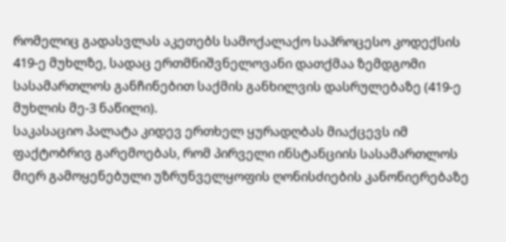რომელიც გადასვლას აკეთებს სამოქალაქო საპროცესო კოდექსის 419-ე მუხლზე, სადაც ერთმნიშვნელოვანი დათქმაა ზემდგომი სასამართლოს განჩინებით საქმის განხილვის დასრულებაზე (419-ე მუხლის მე-3 ნაწილი).
საკასაციო პალატა კიდევ ერთხელ ყურადღბას მიაქცევს იმ ფაქტობრივ გარემოებას, რომ პირველი ინსტანციის სასამართლოს მიერ გამოყენებული უზრუნველყოფის ღონისძიების კანონიერებაზე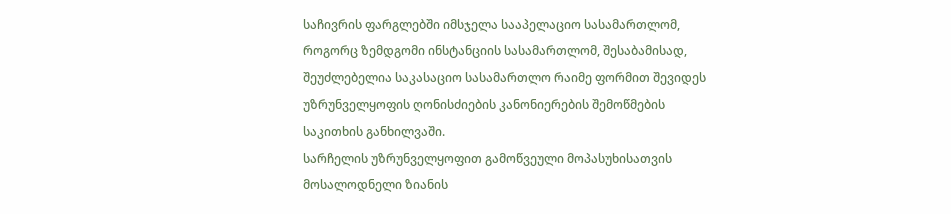საჩივრის ფარგლებში იმსჯელა სააპელაციო სასამართლომ, როგორც ზემდგომი ინსტანციის სასამართლომ, შესაბამისად, შეუძლებელია საკასაციო სასამართლო რაიმე ფორმით შევიდეს უზრუნველყოფის ღონისძიების კანონიერების შემოწმების საკითხის განხილვაში.
სარჩელის უზრუნველყოფით გამოწვეული მოპასუხისათვის მოსალოდნელი ზიანის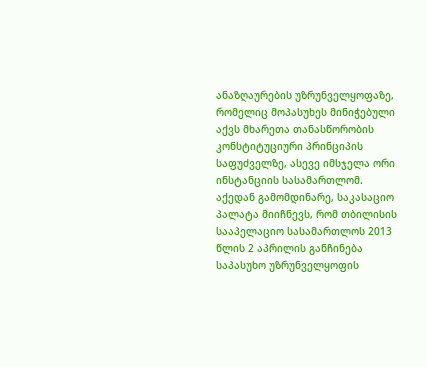ანაზღაურების უზრუნველყოფაზე, რომელიც მოპასუხეს მინიჭებული აქვს მხარეთა თანასწორობის კონსტიტუციური პრინციპის საფუძველზე, ასევე იმსჯელა ორი ინსტანციის სასამართლომ. აქედან გამომდინარე, საკასაციო პალატა მიიჩნევს, რომ თბილისის სააპელაციო სასამართლოს 2013 წლის 2 აპრილის განჩინება საპასუხო უზრუნველყოფის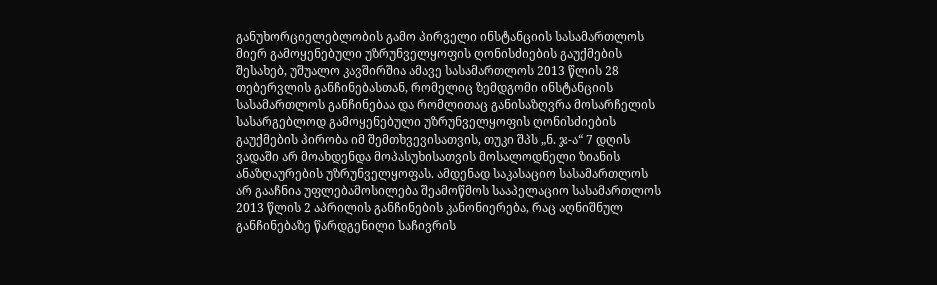განუხორციელებლობის გამო პირველი ინსტანციის სასამართლოს მიერ გამოყენებული უზრუნველყოფის ღონისძიების გაუქმების შესახებ, უშუალო კავშირშია ამავე სასამართლოს 2013 წლის 28 თებერვლის განჩინებასთან, რომელიც ზემდგომი ინსტანციის სასამართლოს განჩინებაა და რომლითაც განისაზღვრა მოსარჩელის სასარგებლოდ გამოყენებული უზრუნველყოფის ღონისძიების გაუქმების პირობა იმ შემთხვევისათვის, თუკი შპს „ნ. ჯ-ა“ 7 დღის ვადაში არ მოახდენდა მოპასუხისათვის მოსალოდნელი ზიანის ანაზღაურების უზრუნველყოფას. ამდენად საკასაციო სასამართლოს არ გააჩნია უფლებამოსილება შეამოწმოს სააპელაციო სასამართლოს 2013 წლის 2 აპრილის განჩინების კანონიერება, რაც აღნიშნულ განჩინებაზე წარდგენილი საჩივრის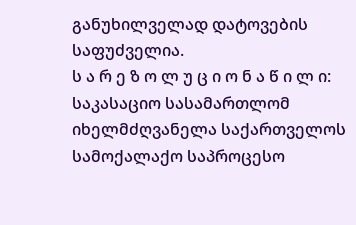განუხილველად დატოვების საფუძველია.
ს ა რ ე ზ ო ლ უ ც ი ო ნ ა წ ი ლ ი:
საკასაციო სასამართლომ იხელმძღვანელა საქართველოს სამოქალაქო საპროცესო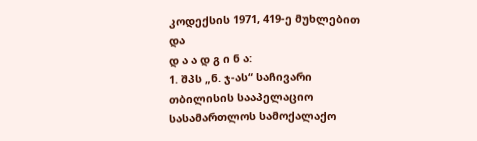კოდექსის 1971, 419-ე მუხლებით და
დ ა ა დ გ ი ნ ა:
1. შპს „ნ. ჯ-ას“ საჩივარი თბილისის სააპელაციო სასამართლოს სამოქალაქო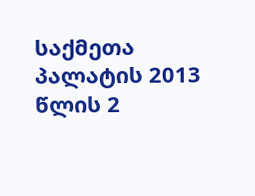საქმეთა პალატის 2013 წლის 2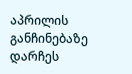აპრილის განჩინებაზე დარჩეს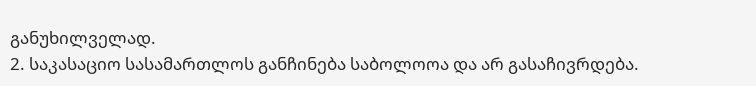განუხილველად.
2. საკასაციო სასამართლოს განჩინება საბოლოოა და არ გასაჩივრდება.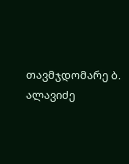თავმჯდომარე ბ. ალავიძე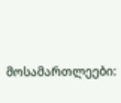მოსამართლეები: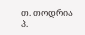თ. თოდრია
პ.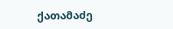ქათამაძე